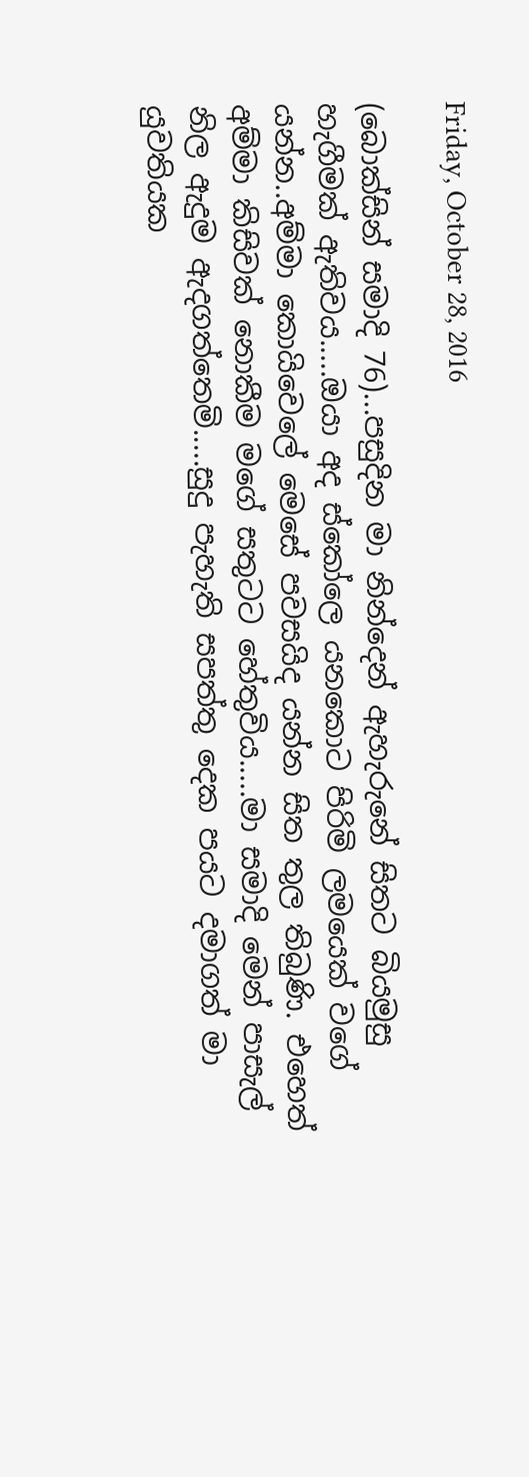Friday, October 28, 2016

(බොක්සින් සමාදි 76)...පසුදින මා නින්දෙන් ඇහැරුනේ සිතට බියමුසු හැගීමක් ඇතිවය.....ඔයා අද ස්කෝලෙ යනකොට පිරිමි ලමයෙක් වගේ යන්න..අම්මා කොයිවෙලේ මෙසේ පවසයිද යන්න සිත තුල තිබුණි. එහෙත් අම්මා කිසිවක් නොකීම මගේ සතුටට හේතුවිය.....මා සමාදි මෙන් පාසැල් නිල ඇදුම ඇදගත්තෙමි.....සුදු පැහැති සපත්තු දෙක පයට දමාගත් මා යුවතියක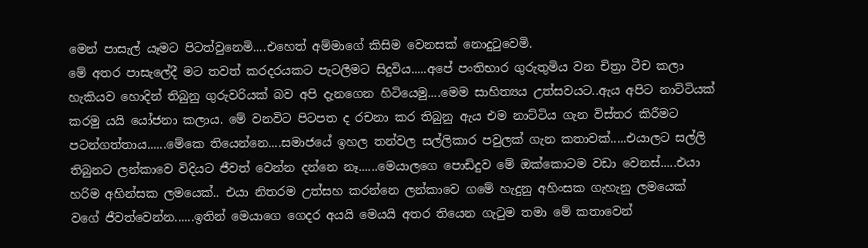මෙන් පාසැල් යෑමට පිටත්වුනෙමි....එහෙත් අම්මාගේ කිසිම වෙනසක් නොදුටුවෙමි.
මේ අතර පාසැලේදී මට තවත් කරදරයකට පැටලීමට සිදුවිය.....අපේ පංතිභාර ගුරුතුමිය වන චිත්‍රා ටීච කලා හැකියව හොදින් තිබුනු ගුරුවරියක් බව අපි දැනගෙන හිටියෙමු....මෙම සාහිත්‍යය උත්සවයට..ඇය අපිට නාට්ටියක් කරමු යයි යෝජනා කලාය. මේ වනවිට පිටපත ද රචනා කර තිබුනු ඇය එම නාට්ටිය ගැන විස්තර කිරීමට පටන්ගත්තාය......මේකෙ තියෙන්නෙ....සමාජයේ ඉහල තන්වල සල්ලිකාර පවුලක් ගැන කතාවක්.....එයාලට සල්ලි තිබුනට ලන්කාවෙ විදියට ජීවත් වෙන්න දන්නෙ නෑ......මෙයාලගෙ පොඩිදුව මේ ඔක්කොටම වඩා වෙනස්.....එයා හරිම අහින්සක ලමයෙක්.. එයා නිතරම උත්සහ කරන්නෙ ලන්කාවෙ ගමේ හැදුනු අහිංසක ගැහැනු ලමයෙක් වගේ ජීවත්වෙන්න......ඉතින් මෙයාගෙ ගෙදර අයයි මෙයයි අතර තියෙන ගැටුම තමා මේ කතාවෙන්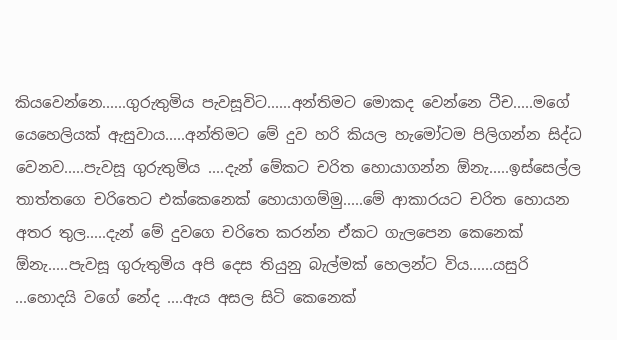කියවෙන්නෙ......ගුරුතුමිය පැවසූවිට......අන්තිමට මොකද වෙන්නෙ ටීච.....මගේ යෙහෙලියක් ඇසුවාය.....අන්තිමට මේ දුව හරි කියල හැමෝටම පිලිගන්න සිද්ධ වෙනව.....පැවසූ ගුරුතුමිය ....දැන් මේකට චරිත හොයාගන්න ඕනැ.....ඉස්සෙල්ල තාත්තගෙ චරිතෙට එක්කෙනෙක් හොයාගම්මු.....මේ ආකාරයට චරිත හොයන අතර තුල.....දැන් මේ දුවගෙ චරිතෙ කරන්න ඒකට ගැලපෙන කෙනෙක් ඕනැ.....පැවසූ ගුරුතුමිය අපි දෙස තියුනු බැල්මක් හෙලන්ට විය......යසුරි ...හොදයි වගේ නේද ....ඇය අසල සිටි කෙනෙක්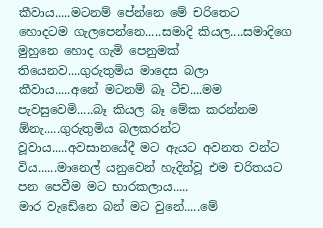කීවාය.....මටනම් පේන්නෙ මේ චරිතෙට හොදටම ගැලපෙන්නෙ.....සමාදි කියල....සමාදිගෙ මුහුනෙ හොද ගැමි පෙනුමක් තියෙනව....ගුරුතුමිය මාදෙස බලා කීවාය.....අනේ මටනම් බෑ ටීච....මම පැවසුවෙමි.....බෑ කියල බෑ මේක කරන්නම ඕනැ.....ගුරුතුමිය බලකරන්ට වූවාය.....අවසානයේදී මට ඇයට අවනත වන්ට විය......මානෙල් යනුවෙන් හැදින්වූ එම චරිතයට පන පෙවීම මට භාරකලාය.....
මාර වැඩේනෙ බන් මට වුනේ.....මේ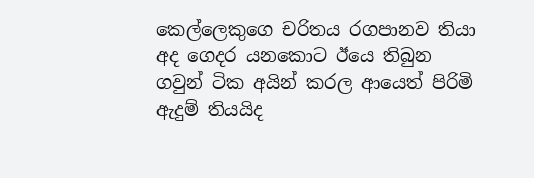කෙල්ලෙකුගෙ චරිතය රගපානව තියා අද ගෙදර යනකොට ඊයෙ තිබුන ගවුන් ටික අයින් කරල ආයෙත් පිරිමි ඇදුම් තියයිද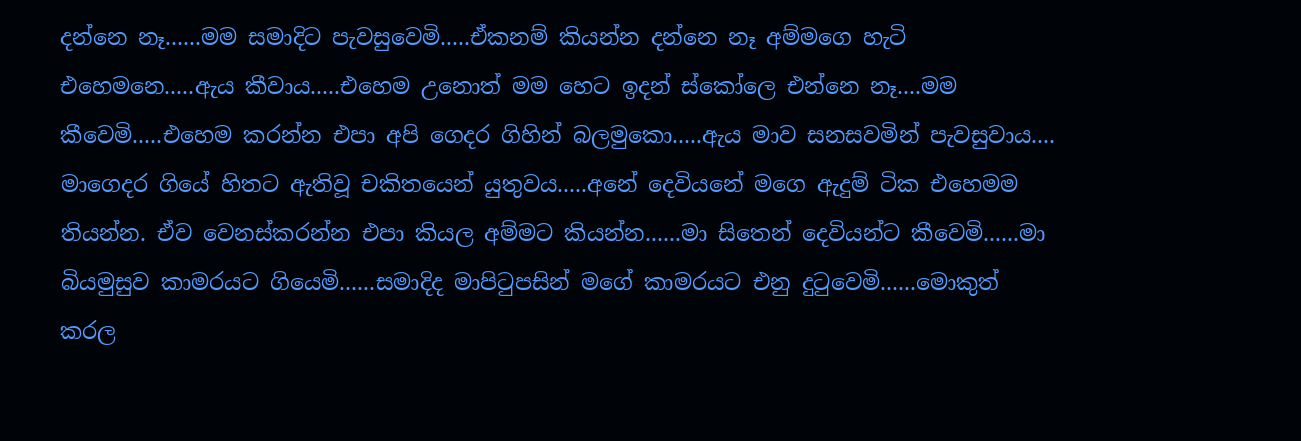දන්නෙ නෑ......මම සමාදිට පැවසුවෙමි.....ඒකනම් කියන්න දන්නෙ නෑ අම්මගෙ හැටි එහෙමනෙ.....ඇය කීවාය.....එහෙම උනොත් මම හෙට ඉදන් ස්කෝලෙ එන්නෙ නෑ....මම කීවෙමි.....එහෙම කරන්න එපා අපි ගෙදර ගිහින් බලමුකො.....ඇය මාව සනසවමින් පැවසුවාය....
මාගෙදර ගියේ හිතට ඇතිවූ චකිතයෙන් යුතුවය.....අනේ දෙවියනේ මගෙ ඇදුම් ටික එහෙමම තියන්න. ඒව වෙනස්කරන්න එපා කියල අම්මට කියන්න......මා සිතෙන් දෙවියන්ට කීවෙමි......මා බියමුසුව කාමරයට ගියෙමි......සමාදිද මාපිටුපසින් මගේ කාමරයට එනු දුටුවෙමි......මොකුත් කරල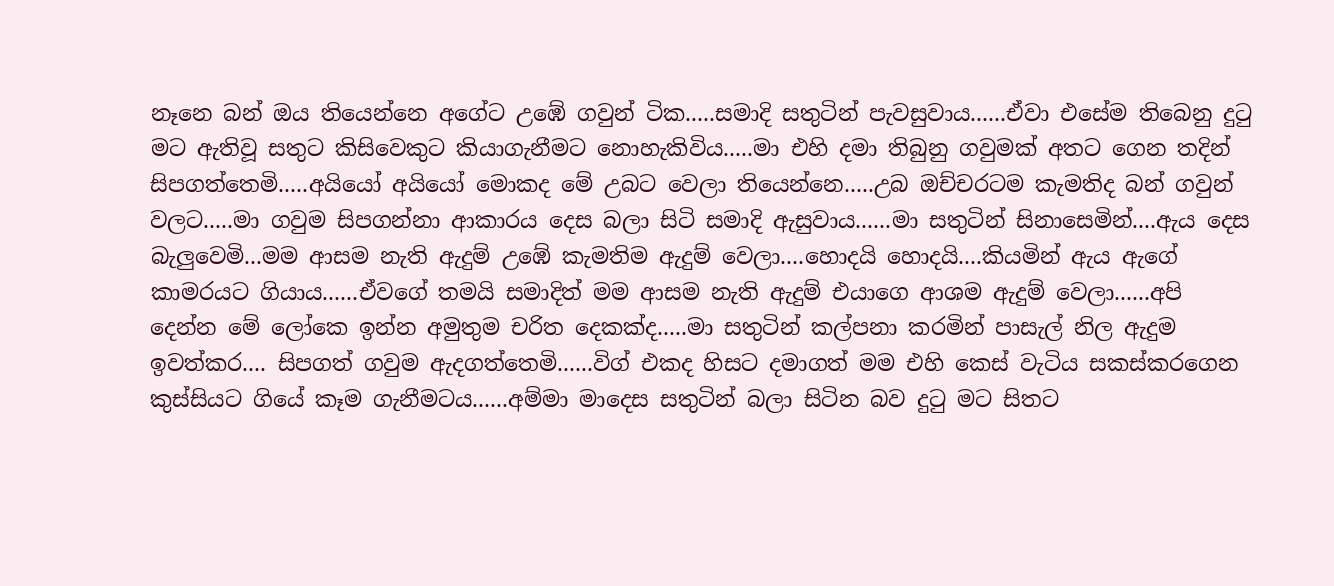නෑනෙ බන් ඔය තියෙන්නෙ අගේට උඹේ ගවුන් ටික.....සමාදි සතුටින් පැවසුවාය......ඒවා එසේම තිබෙනු දුටු මට ඇතිවූ සතුට කිසිවෙකුට කියාගැනීමට නොහැකිවිය.....මා එහි දමා තිබුනු ගවුමක් අතට ගෙන තදින් සිපගත්තෙමි.....අයියෝ අයියෝ මොකද මේ උබට වෙලා තියෙන්නෙ.....උබ ඔච්චරටම කැමතිද බන් ගවුන් වලට.....මා ගවුම සිපගන්නා ආකාරය දෙස බලා සිටි සමාදි ඇසුවාය......මා සතුටින් සිනාසෙමින්....ඇය දෙස බැලුවෙමි...මම ආසම නැති ඇදුම් උඹේ කැමතිම ඇදුම් වෙලා....හොදයි හොදයි....කියමින් ඇය ඇගේ කාමරයට ගියාය......ඒවගේ තමයි සමාදිත් මම ආසම නැති ඇදුම් එයාගෙ ආශම ඇදුම් වෙලා......අපි දෙන්න මේ ලෝකෙ ඉන්න අමුතුම චරිත දෙකක්ද.....මා සතුටින් කල්පනා කරමින් පාසැල් නිල ඇදුම ඉවත්කර.... සිපගත් ගවුම ඇදගත්තෙමි......විග් එකද හිසට දමාගත් මම එහි කෙස් වැටිය සකස්කරගෙන කුස්සියට ගියේ කෑම ගැනීමටය......අම්මා මාදෙස සතුටින් බලා සිටින බව දුටු මට සිතට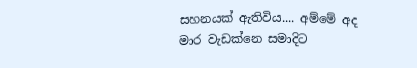සහනයක් ඇතිවිය.... අම්මේ අද මාර වැඩක්නෙ සමාදිට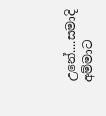උනේ....සමාදි අම්මාට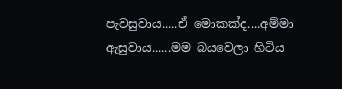පැවසුවාය.....ඒ මොකක්ද....අම්මා ඇසුවාය......මම බයවෙලා හිටිය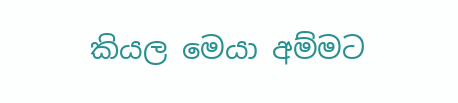කියල මෙයා අම්මට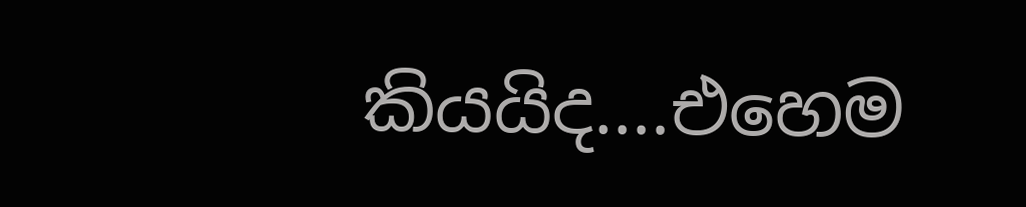කියයිද....එහෙම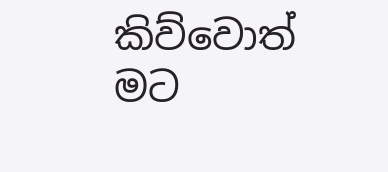කිව්වොත් මට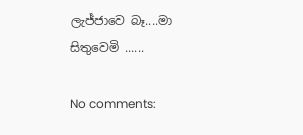ලැජ්ජාවෙ බෑ....මා සිතුවෙමි ......

No comments: